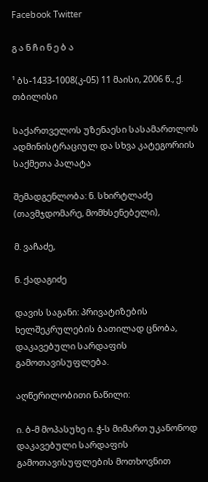Facebook Twitter

გ ა ნ ჩ ი ნ ე ბ ა

¹ ბს-1433-1008(კ-05) 11 მაისი, 2006 წ., ქ. თბილისი

საქართველოს უზენაესი სასამართლოს ადმინისტრაციულ და სხვა კატეგორიის საქმეთა პალატა

შემადგენლობა: ნ. სხირტლაძე (თავმჯდომარე, მომხსენებელი),

მ. ვაჩაძე,

ნ. ქადაგიძე

დავის საგანი: პრივატიზების ხელშეკრულების ბათილად ცნობა, დაკავებული სარდაფის გამოთავისუფლება.

აღწერილობითი ნაწილი:

ი. ბ-მ მოპასუხე ი. ჭ-ს მიმართ უკანონოდ დაკავებული სარდაფის გამოთავისუფლების მოთხოვნით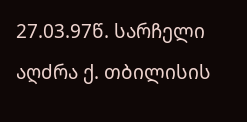27.03.97წ. სარჩელი აღძრა ქ. თბილისის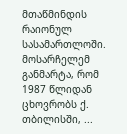მთაწმინდის რაიონულ სასამართლოში. მოსარჩელემ განმარტა, რომ 1987 წლიდან ცხოვრობს ქ. თბილისში, ...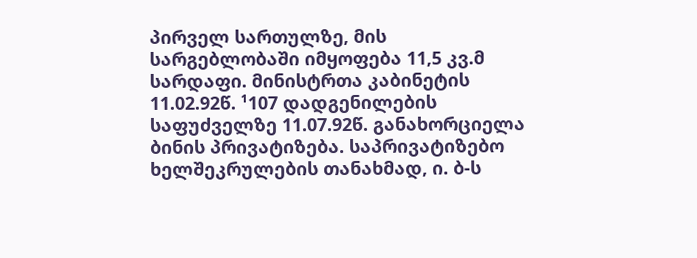პირველ სართულზე, მის სარგებლობაში იმყოფება 11,5 კვ.მ სარდაფი. მინისტრთა კაბინეტის 11.02.92წ. ¹107 დადგენილების საფუძველზე 11.07.92წ. განახორციელა ბინის პრივატიზება. საპრივატიზებო ხელშეკრულების თანახმად, ი. ბ-ს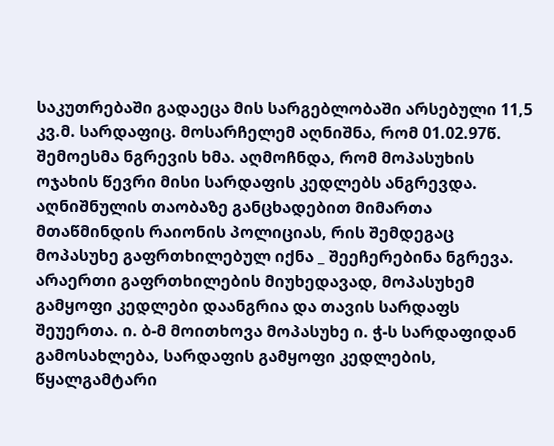საკუთრებაში გადაეცა მის სარგებლობაში არსებული 11,5 კვ.მ. სარდაფიც. მოსარჩელემ აღნიშნა, რომ 01.02.97წ. შემოესმა ნგრევის ხმა. აღმოჩნდა, რომ მოპასუხის ოჯახის წევრი მისი სარდაფის კედლებს ანგრევდა. აღნიშნულის თაობაზე განცხადებით მიმართა მთაწმინდის რაიონის პოლიციას, რის შემდეგაც მოპასუხე გაფრთხილებულ იქნა _ შეეჩერებინა ნგრევა. არაერთი გაფრთხილების მიუხედავად, მოპასუხემ გამყოფი კედლები დაანგრია და თავის სარდაფს შეუერთა. ი. ბ-მ მოითხოვა მოპასუხე ი. ჭ-ს სარდაფიდან გამოსახლება, სარდაფის გამყოფი კედლების, წყალგამტარი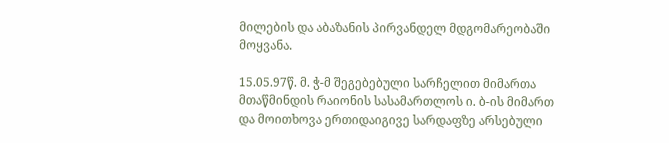მილების და აბაზანის პირვანდელ მდგომარეობაში მოყვანა.

15.05.97წ. მ. ჭ-მ შეგებებული სარჩელით მიმართა მთაწმინდის რაიონის სასამართლოს ი. ბ-ის მიმართ და მოითხოვა ერთიდაიგივე სარდაფზე არსებული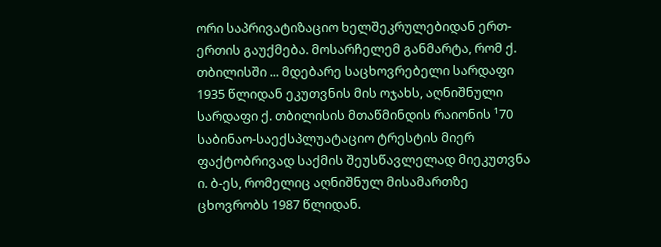ორი საპრივატიზაციო ხელშეკრულებიდან ერთ-ერთის გაუქმება. მოსარჩელემ განმარტა, რომ ქ. თბილისში ... მდებარე საცხოვრებელი სარდაფი 1935 წლიდან ეკუთვნის მის ოჯახს, აღნიშნული სარდაფი ქ. თბილისის მთაწმინდის რაიონის ¹70 საბინაო-საექსპლუატაციო ტრესტის მიერ ფაქტობრივად საქმის შეუსწავლელად მიეკუთვნა ი. ბ-ეს, რომელიც აღნიშნულ მისამართზე ცხოვრობს 1987 წლიდან.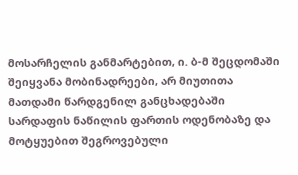მოსარჩელის განმარტებით, ი. ბ-მ შეცდომაში შეიყვანა მობინადრეები, არ მიუთითა მათდამი წარდგენილ განცხადებაში სარდაფის ნაწილის ფართის ოდენობაზე და მოტყუებით შეგროვებული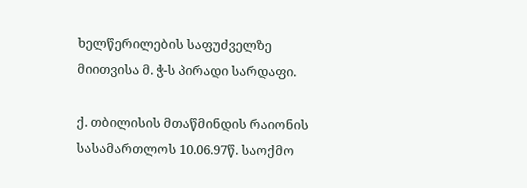ხელწერილების საფუძველზე მიითვისა მ. ჭ-ს პირადი სარდაფი.

ქ. თბილისის მთაწმინდის რაიონის სასამართლოს 10.06.97წ. საოქმო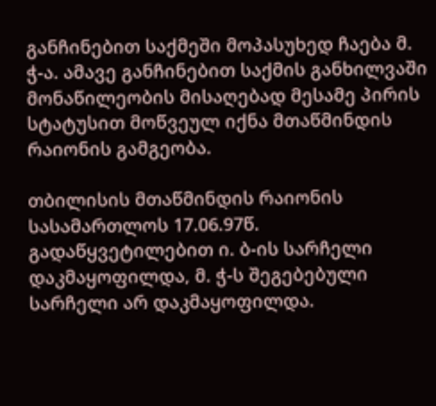განჩინებით საქმეში მოპასუხედ ჩაება მ. ჭ-ა. ამავე განჩინებით საქმის განხილვაში მონაწილეობის მისაღებად მესამე პირის სტატუსით მოწვეულ იქნა მთაწმინდის რაიონის გამგეობა.

თბილისის მთაწმინდის რაიონის სასამართლოს 17.06.97წ. გადაწყვეტილებით ი. ბ-ის სარჩელი დაკმაყოფილდა, მ. ჭ-ს შეგებებული სარჩელი არ დაკმაყოფილდა.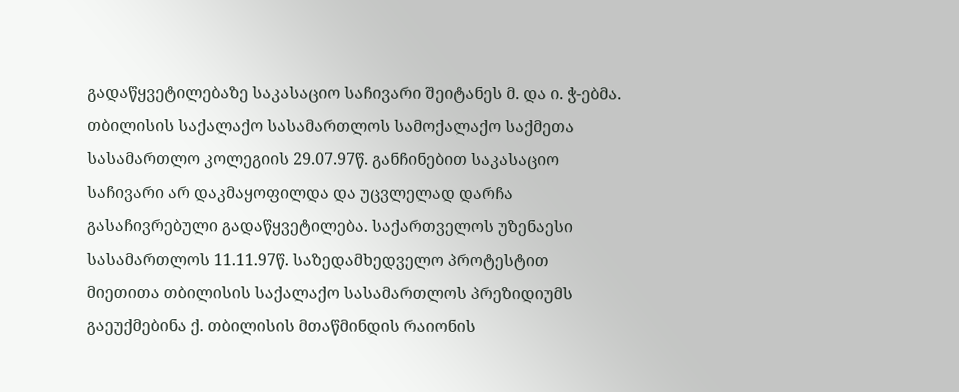გადაწყვეტილებაზე საკასაციო საჩივარი შეიტანეს მ. და ი. ჭ-ებმა. თბილისის საქალაქო სასამართლოს სამოქალაქო საქმეთა სასამართლო კოლეგიის 29.07.97წ. განჩინებით საკასაციო საჩივარი არ დაკმაყოფილდა და უცვლელად დარჩა გასაჩივრებული გადაწყვეტილება. საქართველოს უზენაესი სასამართლოს 11.11.97წ. საზედამხედველო პროტესტით მიეთითა თბილისის საქალაქო სასამართლოს პრეზიდიუმს გაეუქმებინა ქ. თბილისის მთაწმინდის რაიონის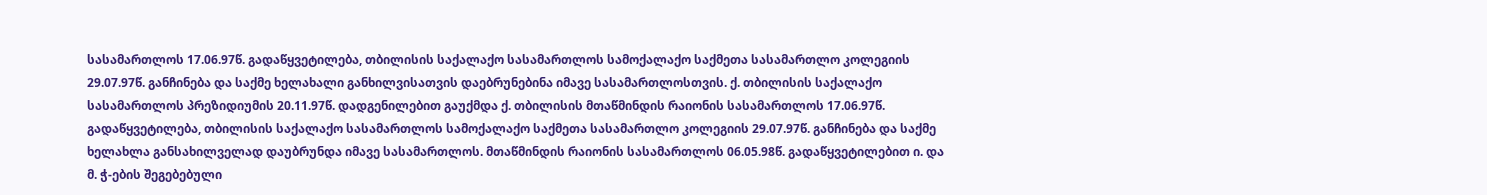სასამართლოს 17.06.97წ. გადაწყვეტილება, თბილისის საქალაქო სასამართლოს სამოქალაქო საქმეთა სასამართლო კოლეგიის 29.07.97წ. განჩინება და საქმე ხელახალი განხილვისათვის დაებრუნებინა იმავე სასამართლოსთვის. ქ. თბილისის საქალაქო სასამართლოს პრეზიდიუმის 20.11.97წ. დადგენილებით გაუქმდა ქ. თბილისის მთაწმინდის რაიონის სასამართლოს 17.06.97წ. გადაწყვეტილება, თბილისის საქალაქო სასამართლოს სამოქალაქო საქმეთა სასამართლო კოლეგიის 29.07.97წ. განჩინება და საქმე ხელახლა განსახილველად დაუბრუნდა იმავე სასამართლოს. მთაწმინდის რაიონის სასამართლოს 06.05.98წ. გადაწყვეტილებით ი. და მ. ჭ-ების შეგებებული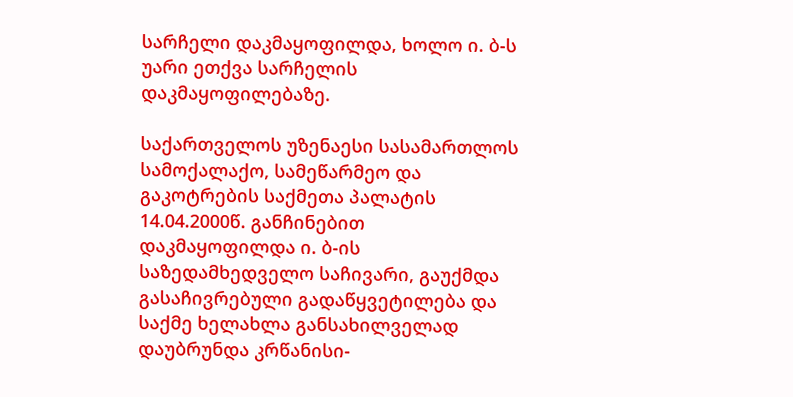სარჩელი დაკმაყოფილდა, ხოლო ი. ბ-ს უარი ეთქვა სარჩელის დაკმაყოფილებაზე.

საქართველოს უზენაესი სასამართლოს სამოქალაქო, სამეწარმეო და გაკოტრების საქმეთა პალატის 14.04.2000წ. განჩინებით დაკმაყოფილდა ი. ბ-ის საზედამხედველო საჩივარი, გაუქმდა გასაჩივრებული გადაწყვეტილება და საქმე ხელახლა განსახილველად დაუბრუნდა კრწანისი-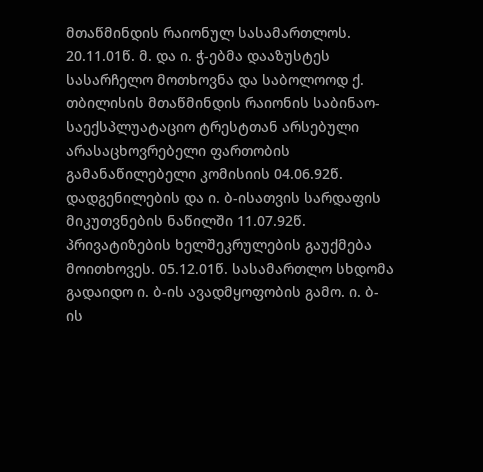მთაწმინდის რაიონულ სასამართლოს. 20.11.01წ. მ. და ი. ჭ-ებმა დააზუსტეს სასარჩელო მოთხოვნა და საბოლოოდ ქ. თბილისის მთაწმინდის რაიონის საბინაო-საექსპლუატაციო ტრესტთან არსებული არასაცხოვრებელი ფართობის გამანაწილებელი კომისიის 04.06.92წ. დადგენილების და ი. ბ-ისათვის სარდაფის მიკუთვნების ნაწილში 11.07.92წ. პრივატიზების ხელშეკრულების გაუქმება მოითხოვეს. 05.12.01წ. სასამართლო სხდომა გადაიდო ი. ბ-ის ავადმყოფობის გამო. ი. ბ-ის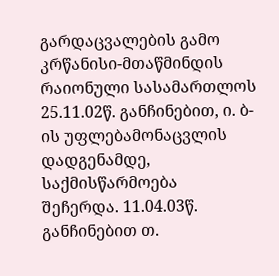გარდაცვალების გამო კრწანისი-მთაწმინდის რაიონული სასამართლოს 25.11.02წ. განჩინებით, ი. ბ-ის უფლებამონაცვლის დადგენამდე, საქმისწარმოება შეჩერდა. 11.04.03წ. განჩინებით თ.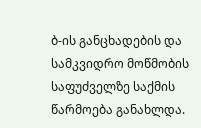ბ-ის განცხადების და სამკვიდრო მოწმობის საფუძველზე საქმის წარმოება განახლდა.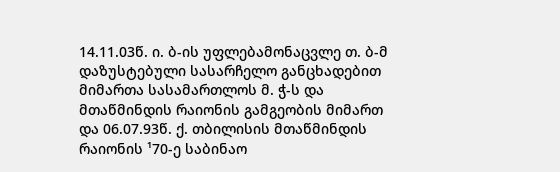14.11.03წ. ი. ბ-ის უფლებამონაცვლე თ. ბ-მ დაზუსტებული სასარჩელო განცხადებით მიმართა სასამართლოს მ. ჭ-ს და მთაწმინდის რაიონის გამგეობის მიმართ და 06.07.93წ. ქ. თბილისის მთაწმინდის რაიონის ¹70-ე საბინაო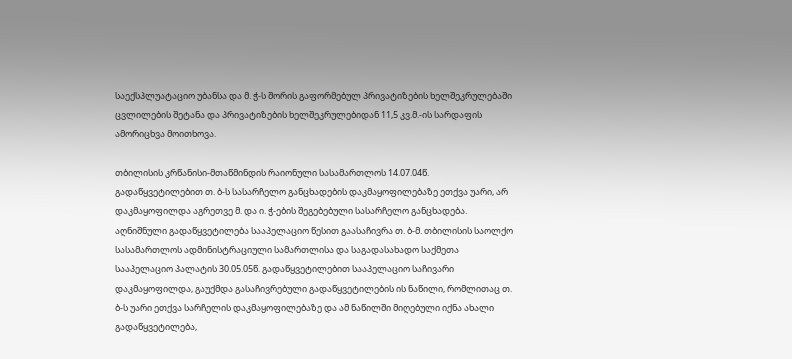საექსპლუატაციო უბანსა და მ. ჭ-ს შორის გაფორმებულ პრივატიზების ხელშეკრულებაში ცვლილების შეტანა და პრივატიზების ხელშეკრულებიდან 11,5 კვ.მ.-ის სარდაფის ამორიცხვა მოითხოვა.

თბილისის კრწანისი-მთაწმინდის რაიონული სასამართლოს 14.07.04წ. გადაწყვეტილებით თ. ბ-ს სასარჩელო განცხადების დაკმაყოფილებაზე ეთქვა უარი, არ დაკმაყოფილდა აგრეთვე მ. და ი. ჭ-ების შეგებებული სასარჩელო განცხადება. აღნიშნული გადაწყვეტილება სააპელაციო წესით გაასაჩივრა თ. ბ-მ. თბილისის საოლქო სასამართლოს ადმინისტრაციული სამართლისა და საგადასახადო საქმეთა სააპელაციო პალატის 30.05.05წ. გადაწყვეტილებით სააპელაციო საჩივარი დაკმაყოფილდა, გაუქმდა გასაჩივრებული გადაწყვეტილების ის ნაწილი, რომლითაც თ. ბ-ს უარი ეთქვა სარჩელის დაკმაყოფილებაზე და ამ ნაწილში მიღებული იქნა ახალი გადაწყვეტილება,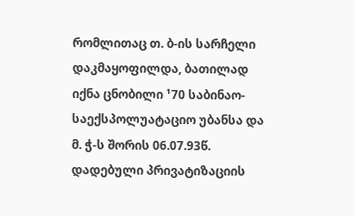რომლითაც თ. ბ-ის სარჩელი დაკმაყოფილდა, ბათილად იქნა ცნობილი ¹70 საბინაო-საექსპოლუატაციო უბანსა და მ. ჭ-ს შორის 06.07.93წ. დადებული პრივატიზაციის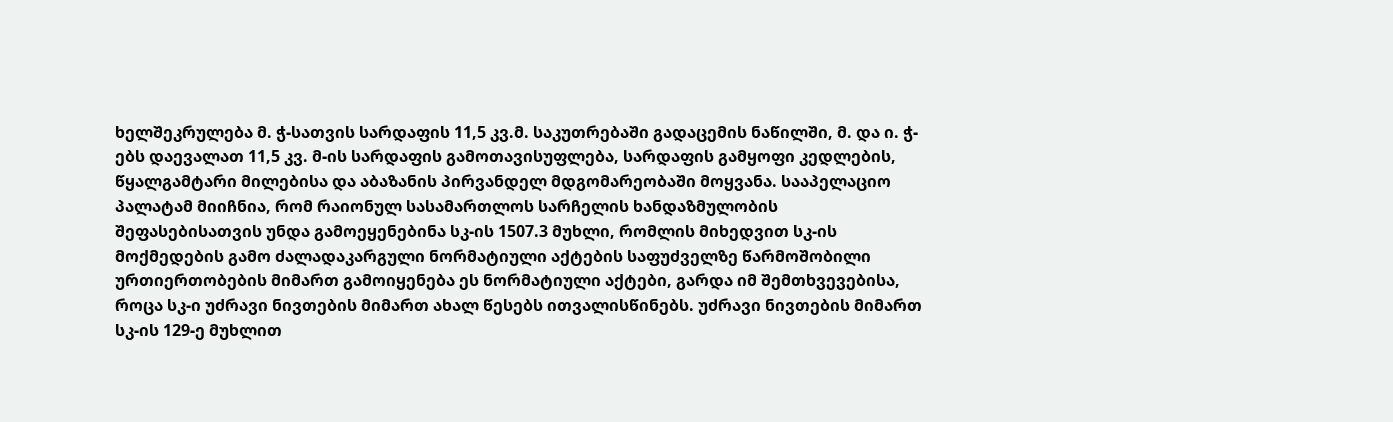ხელშეკრულება მ. ჭ-სათვის სარდაფის 11,5 კვ.მ. საკუთრებაში გადაცემის ნაწილში, მ. და ი. ჭ-ებს დაევალათ 11,5 კვ. მ-ის სარდაფის გამოთავისუფლება, სარდაფის გამყოფი კედლების, წყალგამტარი მილებისა და აბაზანის პირვანდელ მდგომარეობაში მოყვანა. სააპელაციო პალატამ მიიჩნია, რომ რაიონულ სასამართლოს სარჩელის ხანდაზმულობის შეფასებისათვის უნდა გამოეყენებინა სკ-ის 1507.3 მუხლი, რომლის მიხედვით სკ-ის მოქმედების გამო ძალადაკარგული ნორმატიული აქტების საფუძველზე წარმოშობილი ურთიერთობების მიმართ გამოიყენება ეს ნორმატიული აქტები, გარდა იმ შემთხვევებისა, როცა სკ-ი უძრავი ნივთების მიმართ ახალ წესებს ითვალისწინებს. უძრავი ნივთების მიმართ სკ-ის 129-ე მუხლით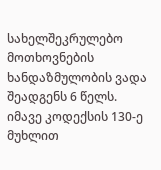სახელშეკრულებო მოთხოვნების ხანდაზმულობის ვადა შეადგენს 6 წელს. იმავე კოდექსის 130-ე მუხლით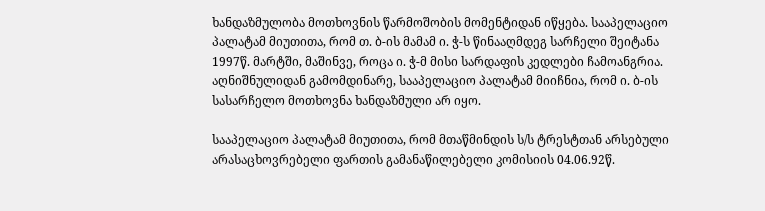ხანდაზმულობა მოთხოვნის წარმოშობის მომენტიდან იწყება. სააპელაციო პალატამ მიუთითა, რომ თ. ბ-ის მამამ ი. ჭ-ს წინააღმდეგ სარჩელი შეიტანა 1997წ. მარტში, მაშინვე, როცა ი. ჭ-მ მისი სარდაფის კედლები ჩამოანგრია. აღნიშნულიდან გამომდინარე, სააპელაციო პალატამ მიიჩნია, რომ ი. ბ-ის სასარჩელო მოთხოვნა ხანდაზმული არ იყო.

სააპელაციო პალატამ მიუთითა, რომ მთაწმინდის ს/ს ტრესტთან არსებული არასაცხოვრებელი ფართის გამანაწილებელი კომისიის 04.06.92წ.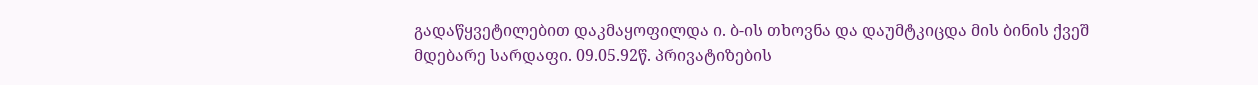გადაწყვეტილებით დაკმაყოფილდა ი. ბ-ის თხოვნა და დაუმტკიცდა მის ბინის ქვეშ მდებარე სარდაფი. 09.05.92წ. პრივატიზების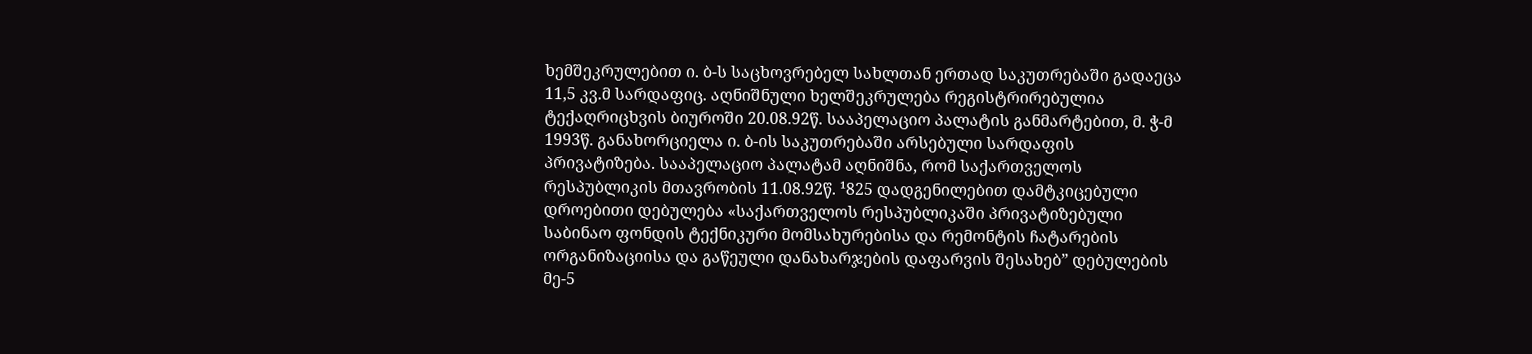ხემშეკრულებით ი. ბ-ს საცხოვრებელ სახლთან ერთად საკუთრებაში გადაეცა 11,5 კვ.მ სარდაფიც. აღნიშნული ხელშეკრულება რეგისტრირებულია ტექაღრიცხვის ბიუროში 20.08.92წ. სააპელაციო პალატის განმარტებით, მ. ჭ-მ 1993წ. განახორციელა ი. ბ-ის საკუთრებაში არსებული სარდაფის პრივატიზება. სააპელაციო პალატამ აღნიშნა, რომ საქართველოს რესპუბლიკის მთავრობის 11.08.92წ. ¹825 დადგენილებით დამტკიცებული დროებითი დებულება «საქართველოს რესპუბლიკაში პრივატიზებული საბინაო ფონდის ტექნიკური მომსახურებისა და რემონტის ჩატარების ორგანიზაციისა და გაწეული დანახარჯების დაფარვის შესახებ” დებულების მე-5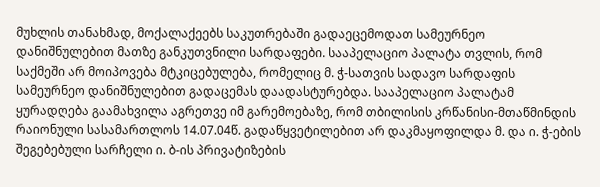მუხლის თანახმად, მოქალაქეებს საკუთრებაში გადაეცემოდათ სამეურნეო დანიშნულებით მათზე განკუთვნილი სარდაფები. სააპელაციო პალატა თვლის, რომ საქმეში არ მოიპოვება მტკიცებულება, რომელიც მ. ჭ-სათვის სადავო სარდაფის სამეურნეო დანიშნულებით გადაცემას დაადასტურებდა. სააპელაციო პალატამ ყურადღება გაამახვილა აგრეთვე იმ გარემოებაზე, რომ თბილისის კრწანისი-მთაწმინდის რაიონული სასამართლოს 14.07.04წ. გადაწყვეტილებით არ დაკმაყოფილდა მ. და ი. ჭ-ების შეგებებული სარჩელი ი. ბ-ის პრივატიზების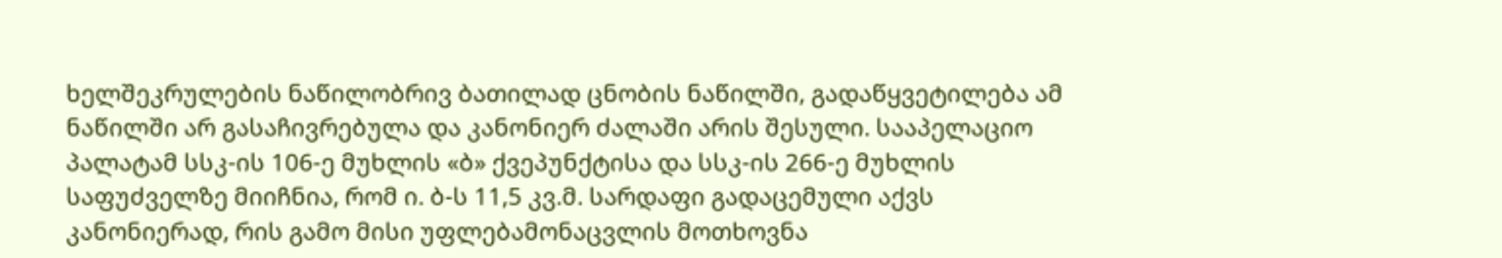ხელშეკრულების ნაწილობრივ ბათილად ცნობის ნაწილში, გადაწყვეტილება ამ ნაწილში არ გასაჩივრებულა და კანონიერ ძალაში არის შესული. სააპელაციო პალატამ სსკ-ის 106-ე მუხლის «ბ» ქვეპუნქტისა და სსკ-ის 266-ე მუხლის საფუძველზე მიიჩნია, რომ ი. ბ-ს 11,5 კვ.მ. სარდაფი გადაცემული აქვს კანონიერად, რის გამო მისი უფლებამონაცვლის მოთხოვნა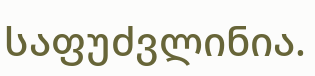საფუძვლინია.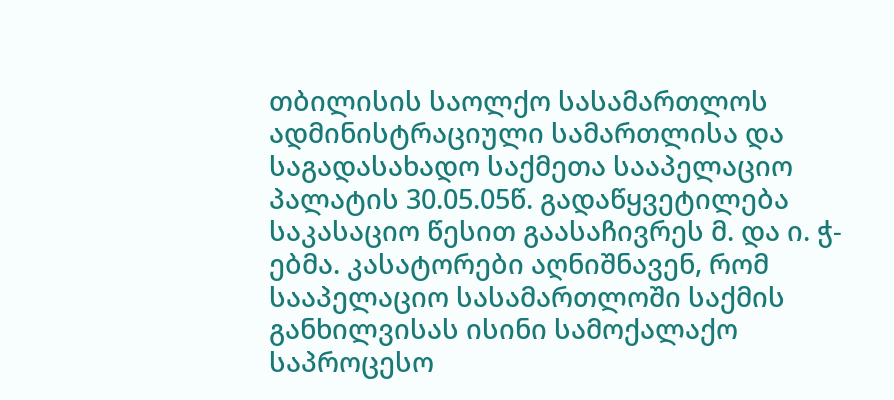თბილისის საოლქო სასამართლოს ადმინისტრაციული სამართლისა და საგადასახადო საქმეთა სააპელაციო პალატის 30.05.05წ. გადაწყვეტილება საკასაციო წესით გაასაჩივრეს მ. და ი. ჭ-ებმა. კასატორები აღნიშნავენ, რომ სააპელაციო სასამართლოში საქმის განხილვისას ისინი სამოქალაქო საპროცესო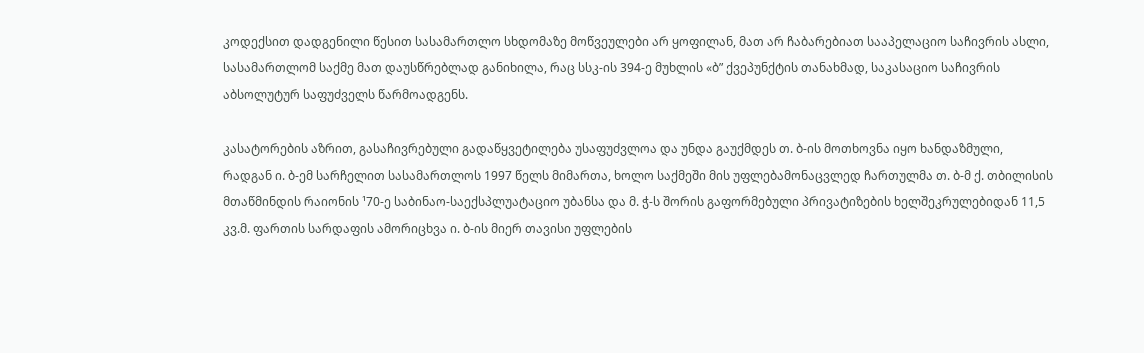კოდექსით დადგენილი წესით სასამართლო სხდომაზე მოწვეულები არ ყოფილან, მათ არ ჩაბარებიათ სააპელაციო საჩივრის ასლი, სასამართლომ საქმე მათ დაუსწრებლად განიხილა, რაც სსკ-ის 394-ე მუხლის «ბ” ქვეპუნქტის თანახმად, საკასაციო საჩივრის აბსოლუტურ საფუძველს წარმოადგენს.

კასატორების აზრით, გასაჩივრებული გადაწყვეტილება უსაფუძვლოა და უნდა გაუქმდეს თ. ბ-ის მოთხოვნა იყო ხანდაზმული, რადგან ი. ბ-ემ სარჩელით სასამართლოს 1997 წელს მიმართა, ხოლო საქმეში მის უფლებამონაცვლედ ჩართულმა თ. ბ-მ ქ. თბილისის მთაწმინდის რაიონის ¹70-ე საბინაო-საექსპლუატაციო უბანსა და მ. ჭ-ს შორის გაფორმებული პრივატიზების ხელშეკრულებიდან 11,5 კვ.მ. ფართის სარდაფის ამორიცხვა ი. ბ-ის მიერ თავისი უფლების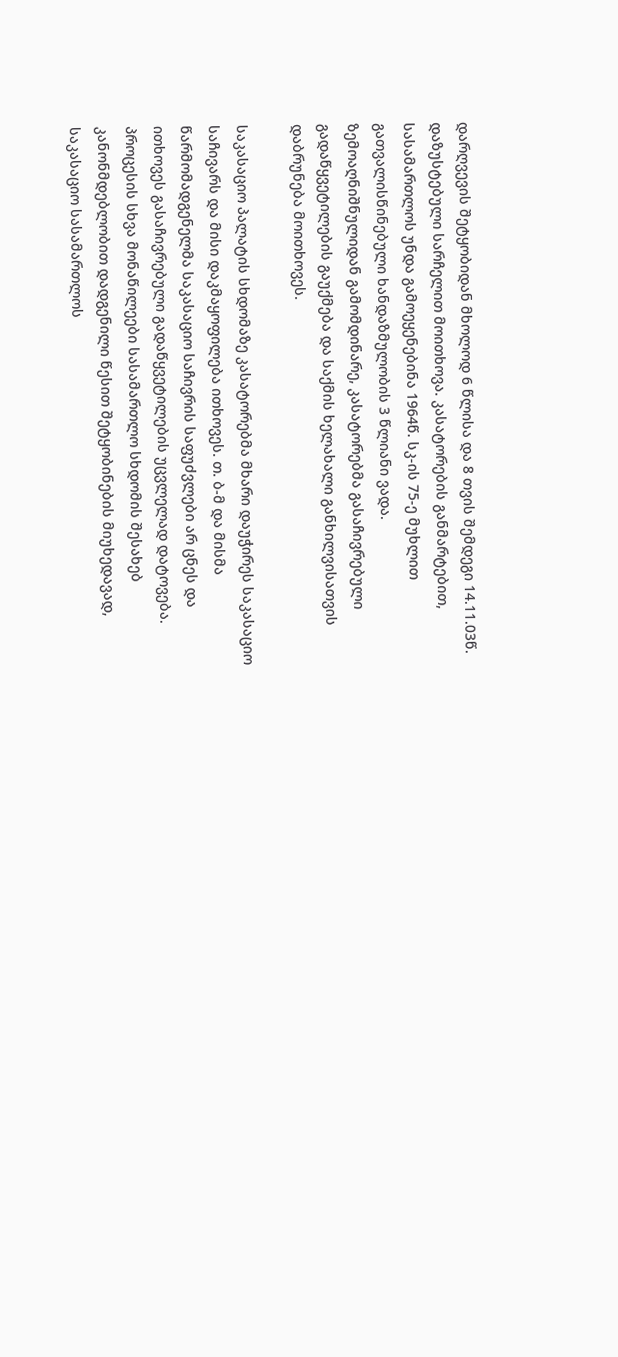დარღვევის შეტყობიდან მხოლოდ 6 წლისა და 8 თვის შემდეგი 14.11.03წ. დაზუსტებული სარჩელით მოითხოვა. კასატორების განმარტებით, სასამართლოს უნდა გამოეყენებინა 1964წ. სკ-ის 75-ე მუხლით გათვალისწინებული ხანდაზმულობის 3 წლიანი ვადა. ზემოაღნიშნულიდან გამომდინარე, კასატორებმა გასაჩივრებული გადაწყვეტილების გაუქმება და საქმის ხელახალი განხილვისათვის დაბრუნება მოითხოვეს.

საკასაციო პალატის სხდომაზე კასატორებმა მხარი დაუჭირეს საკასაციო საჩივარს და მისი დაკმაყოფილება ითხოვეს. თ. ბ-მ და მისმა წარმომადგენელმა საკასაციო საჩივრის საფუძვლები არ ცნეს და ითხოვეს გასაჩივრებული გადაწყვეტილების უცვლელად დატოვება. პროცესის სხვა მონაწილეები სასამართლო სხდომის შესახებ კანონმდებლობით დადგენილი წესით შეტყობინების მიუხედავად, საკასაციო სასამართლოს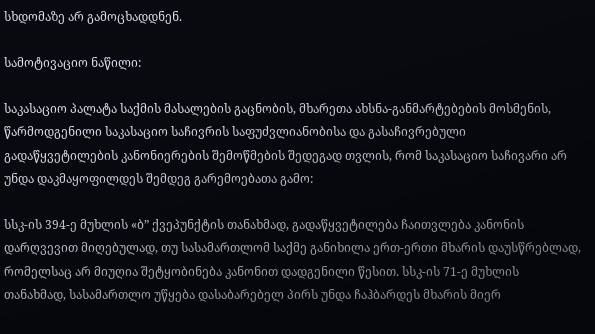სხდომაზე არ გამოცხადდნენ.

სამოტივაციო ნაწილი:

საკასაციო პალატა საქმის მასალების გაცნობის, მხარეთა ახსნა-განმარტებების მოსმენის, წარმოდგენილი საკასაციო საჩივრის საფუძვლიანობისა და გასაჩივრებული გადაწყვეტილების კანონიერების შემოწმების შედეგად თვლის, რომ საკასაციო საჩივარი არ უნდა დაკმაყოფილდეს შემდეგ გარემოებათა გამო:

სსკ-ის 394-ე მუხლის «ბ” ქვეპუნქტის თანახმად, გადაწყვეტილება ჩაითვლება კანონის დარღვევით მიღებულად, თუ სასამართლომ საქმე განიხილა ერთ-ერთი მხარის დაუსწრებლად, რომელსაც არ მიუღია შეტყობინება კანონით დადგენილი წესით. სსკ-ის 71-ე მუხლის თანახმად, სასამართლო უწყება დასაბარებელ პირს უნდა ჩაჰბარდეს მხარის მიერ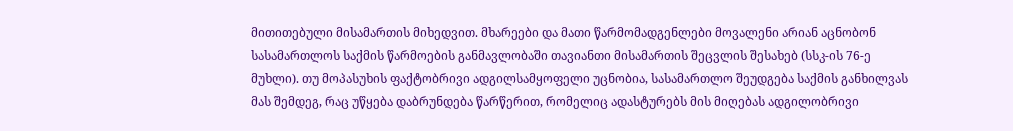მითითებული მისამართის მიხედვით. მხარეები და მათი წარმომადგენლები მოვალენი არიან აცნობონ სასამართლოს საქმის წარმოების განმავლობაში თავიანთი მისამართის შეცვლის შესახებ (სსკ-ის 76-ე მუხლი). თუ მოპასუხის ფაქტობრივი ადგილსამყოფელი უცნობია, სასამართლო შეუდგება საქმის განხილვას მას შემდეგ, რაც უწყება დაბრუნდება წარწერით, რომელიც ადასტურებს მის მიღებას ადგილობრივი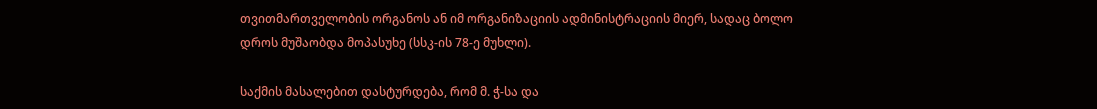თვითმართველობის ორგანოს ან იმ ორგანიზაციის ადმინისტრაციის მიერ, სადაც ბოლო დროს მუშაობდა მოპასუხე (სსკ-ის 78-ე მუხლი).

საქმის მასალებით დასტურდება, რომ მ. ჭ-სა და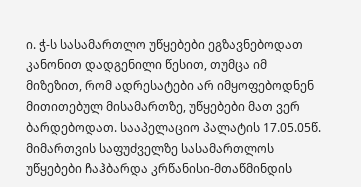ი. ჭ-ს სასამართლო უწყებები ეგზავნებოდათ კანონით დადგენილი წესით, თუმცა იმ მიზეზით, რომ ადრესატები არ იმყოფებოდნენ მითითებულ მისამართზე, უწყებები მათ ვერ ბარდებოდათ. სააპელაციო პალატის 17.05.05წ. მიმართვის საფუძველზე სასამართლოს უწყებები ჩაჰბარდა კრწანისი-მთაწმინდის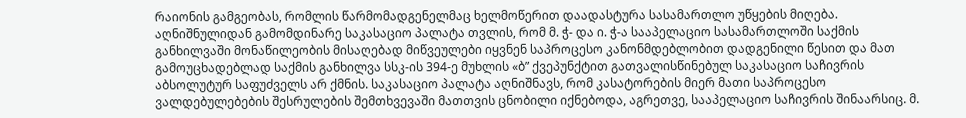რაიონის გამგეობას, რომლის წარმომადგენელმაც ხელმოწერით დაადასტურა სასამართლო უწყების მიღება. აღნიშნულიდან გამომდინარე საკასაციო პალატა თვლის, რომ მ. ჭ- და ი. ჭ-ა სააპელაციო სასამართლოში საქმის განხილვაში მონაწილეობის მისაღებად მიწვეულები იყვნენ საპროცესო კანონმდებლობით დადგენილი წესით და მათ გამოუცხადებლად საქმის განხილვა სსკ-ის 394-ე მუხლის «ბ” ქვეპუნქტით გათვალისწინებულ საკასაციო საჩივრის აბსოლუტურ საფუძველს არ ქმნის. საკასაციო პალატა აღნიშნავს, რომ კასატორების მიერ მათი საპროცესო ვალდებულებების შესრულების შემთხვევაში მათთვის ცნობილი იქნებოდა, აგრეთვე, სააპელაციო საჩივრის შინაარსიც. მ.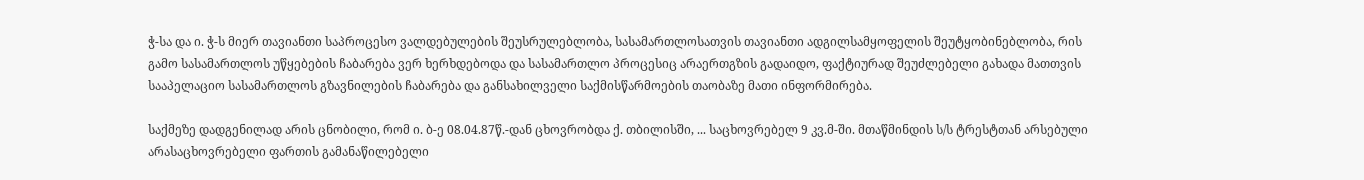ჭ-სა და ი. ჭ-ს მიერ თავიანთი საპროცესო ვალდებულების შეუსრულებლობა, სასამართლოსათვის თავიანთი ადგილსამყოფელის შეუტყობინებლობა, რის გამო სასამართლოს უწყებების ჩაბარება ვერ ხერხდებოდა და სასამართლო პროცესიც არაერთგზის გადაიდო, ფაქტიურად შეუძლებელი გახადა მათთვის სააპელაციო სასამართლოს გზავნილების ჩაბარება და განსახილველი საქმისწარმოების თაობაზე მათი ინფორმირება.

საქმეზე დადგენილად არის ცნობილი, რომ ი. ბ-ე 08.04.87წ.-დან ცხოვრობდა ქ. თბილისში, ... საცხოვრებელ 9 კვ.მ-ში. მთაწმინდის ს/ს ტრესტთან არსებული არასაცხოვრებელი ფართის გამანაწილებელი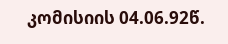კომისიის 04.06.92წ.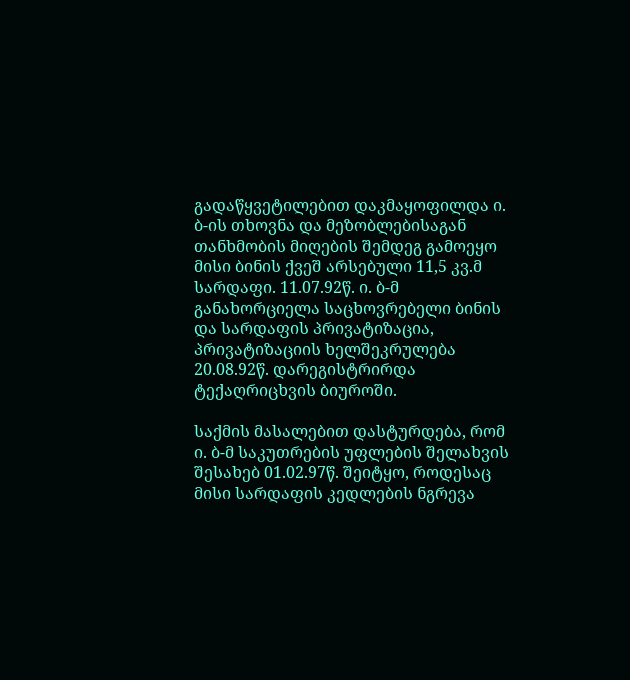გადაწყვეტილებით დაკმაყოფილდა ი. ბ-ის თხოვნა და მეზობლებისაგან თანხმობის მიღების შემდეგ გამოეყო მისი ბინის ქვეშ არსებული 11,5 კვ.მ სარდაფი. 11.07.92წ. ი. ბ-მ განახორციელა საცხოვრებელი ბინის და სარდაფის პრივატიზაცია, პრივატიზაციის ხელშეკრულება 20.08.92წ. დარეგისტრირდა ტექაღრიცხვის ბიუროში.

საქმის მასალებით დასტურდება, რომ ი. ბ-მ საკუთრების უფლების შელახვის შესახებ 01.02.97წ. შეიტყო, როდესაც მისი სარდაფის კედლების ნგრევა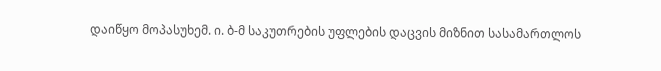დაიწყო მოპასუხემ. ი. ბ-მ საკუთრების უფლების დაცვის მიზნით სასამართლოს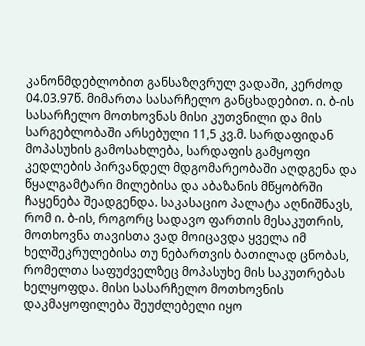კანონმდებლობით განსაზღვრულ ვადაში, კერძოდ 04.03.97წ. მიმართა სასარჩელო განცხადებით. ი. ბ-ის სასარჩელო მოთხოვნას მისი კუთვნილი და მის სარგებლობაში არსებული 11,5 კვ.მ. სარდაფიდან მოპასუხის გამოსახლება, სარდაფის გამყოფი კედლების პირვანდელ მდგომარეობაში აღდგენა და წყალგამტარი მილებისა და აბაზანის მწყობრში ჩაყენება შეადგენდა. საკასაციო პალატა აღნიშნავს, რომ ი. ბ-ის, როგორც სადავო ფართის მესაკუთრის, მოთხოვნა თავისთა ვად მოიცავდა ყველა იმ ხელშეკრულებისა თუ ნებართვის ბათილად ცნობას, რომელთა საფუძველზეც მოპასუხე მის საკუთრებას ხელყოფდა. მისი სასარჩელო მოთხოვნის დაკმაყოფილება შეუძლებელი იყო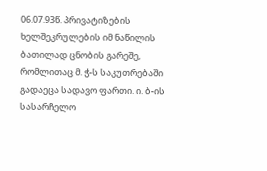06.07.93წ. პრივატიზების ხელშეკრულების იმ ნაწილის ბათილად ცნობის გარეშე, რომლითაც მ. ჭ-ს საკუთრებაში გადაეცა სადავო ფართი. ი. ბ-ის სასარჩელო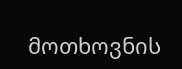მოთხოვნის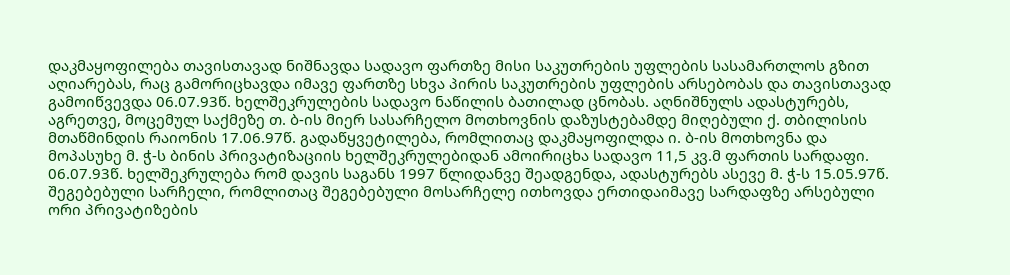დაკმაყოფილება თავისთავად ნიშნავდა სადავო ფართზე მისი საკუთრების უფლების სასამართლოს გზით აღიარებას, რაც გამორიცხავდა იმავე ფართზე სხვა პირის საკუთრების უფლების არსებობას და თავისთავად გამოიწვევდა 06.07.93წ. ხელშეკრულების სადავო ნაწილის ბათილად ცნობას. აღნიშნულს ადასტურებს, აგრეთვე, მოცემულ საქმეზე თ. ბ-ის მიერ სასარჩელო მოთხოვნის დაზუსტებამდე მიღებული ქ. თბილისის მთაწმინდის რაიონის 17.06.97წ. გადაწყვეტილება, რომლითაც დაკმაყოფილდა ი. ბ-ის მოთხოვნა და მოპასუხე მ. ჭ-ს ბინის პრივატიზაციის ხელშეკრულებიდან ამოირიცხა სადავო 11,5 კვ.მ ფართის სარდაფი. 06.07.93წ. ხელშეკრულება რომ დავის საგანს 1997 წლიდანვე შეადგენდა, ადასტურებს ასევე მ. ჭ-ს 15.05.97წ. შეგებებული სარჩელი, რომლითაც შეგებებული მოსარჩელე ითხოვდა ერთიდაიმავე სარდაფზე არსებული ორი პრივატიზების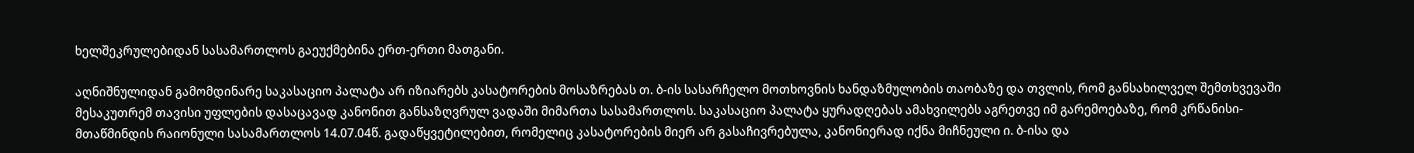ხელშეკრულებიდან სასამართლოს გაეუქმებინა ერთ-ერთი მათგანი.

აღნიშნულიდან გამომდინარე საკასაციო პალატა არ იზიარებს კასატორების მოსაზრებას თ. ბ-ის სასარჩელო მოთხოვნის ხანდაზმულობის თაობაზე და თვლის, რომ განსახილველ შემთხვევაში მესაკუთრემ თავისი უფლების დასაცავად კანონით განსაზღვრულ ვადაში მიმართა სასამართლოს. საკასაციო პალატა ყურადღებას ამახვილებს აგრეთვე იმ გარემოებაზე, რომ კრწანისი-მთაწმინდის რაიონული სასამართლოს 14.07.04წ. გადაწყვეტილებით, რომელიც კასატორების მიერ არ გასაჩივრებულა, კანონიერად იქნა მიჩნეული ი. ბ-ისა და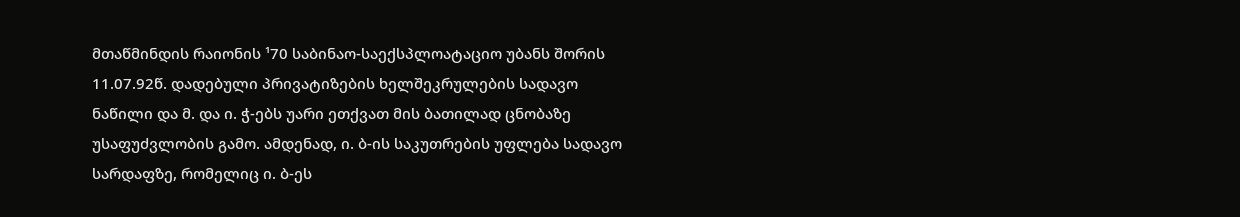მთაწმინდის რაიონის ¹70 საბინაო-საექსპლოატაციო უბანს შორის 11.07.92წ. დადებული პრივატიზების ხელშეკრულების სადავო ნაწილი და მ. და ი. ჭ-ებს უარი ეთქვათ მის ბათილად ცნობაზე უსაფუძვლობის გამო. ამდენად, ი. ბ-ის საკუთრების უფლება სადავო სარდაფზე, რომელიც ი. ბ-ეს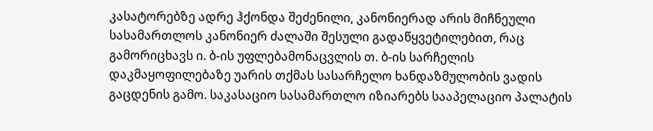კასატორებზე ადრე ჰქონდა შეძენილი, კანონიერად არის მიჩნეული სასამართლოს კანონიერ ძალაში შესული გადაწყვეტილებით, რაც გამორიცხავს ი. ბ-ის უფლებამონაცვლის თ. ბ-ის სარჩელის დაკმაყოფილებაზე უარის თქმას სასარჩელო ხანდაზმულობის ვადის გაცდენის გამო. საკასაციო სასამართლო იზიარებს სააპელაციო პალატის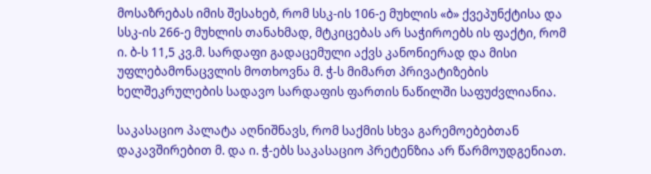მოსაზრებას იმის შესახებ, რომ სსკ-ის 106-ე მუხლის «ბ» ქვეპუნქტისა და სსკ-ის 266-ე მუხლის თანახმად, მტკიცებას არ საჭიროებს ის ფაქტი, რომ ი. ბ-ს 11,5 კვ.მ. სარდაფი გადაცემული აქვს კანონიერად და მისი უფლებამონაცვლის მოთხოვნა მ. ჭ-ს მიმართ პრივატიზების ხელშეკრულების სადავო სარდაფის ფართის ნაწილში საფუძვლიანია.

საკასაციო პალატა აღნიშნავს, რომ საქმის სხვა გარემოებებთან დაკავშირებით მ. და ი. ჭ-ებს საკასაციო პრეტენზია არ წარმოუდგენიათ.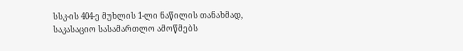სსკ-ის 404-ე მუხლის 1-ლი ნაწილის თანახმად, საკასაციო სასამართლო ამოწმებს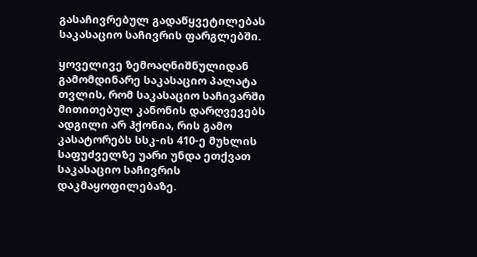გასაჩივრებულ გადაწყვეტილებას საკასაციო საჩივრის ფარგლებში.

ყოველივე ზემოაღნიშნულიდან გამომდინარე საკასაციო პალატა თვლის, რომ საკასაციო საჩივარში მითითებულ კანონის დარღვევებს ადგილი არ ჰქონია, რის გამო კასატორებს სსკ-ის 410-ე მუხლის საფუძველზე უარი უნდა ეთქვათ საკასაციო საჩივრის დაკმაყოფილებაზე.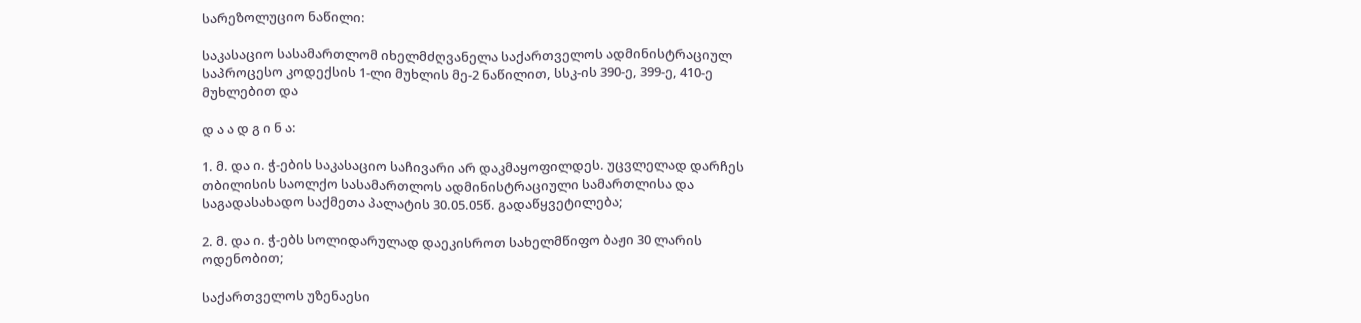სარეზოლუციო ნაწილი:

საკასაციო სასამართლომ იხელმძღვანელა საქართველოს ადმინისტრაციულ საპროცესო კოდექსის 1-ლი მუხლის მე-2 ნაწილით, სსკ-ის 390-ე, 399-ე, 410-ე მუხლებით და

დ ა ა დ გ ი ნ ა:

1. მ. და ი. ჭ-ების საკასაციო საჩივარი არ დაკმაყოფილდეს. უცვლელად დარჩეს თბილისის საოლქო სასამართლოს ადმინისტრაციული სამართლისა და საგადასახადო საქმეთა პალატის 30.05.05წ. გადაწყვეტილება;

2. მ. და ი. ჭ-ებს სოლიდარულად დაეკისროთ სახელმწიფო ბაჟი 30 ლარის ოდენობით;

საქართველოს უზენაესი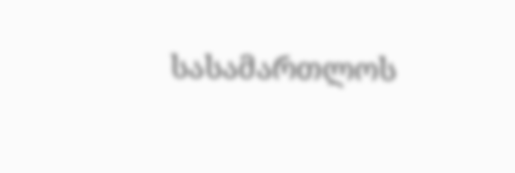სასამართლოს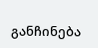განჩინება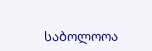საბოლოოა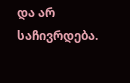და არ საჩივრდება.